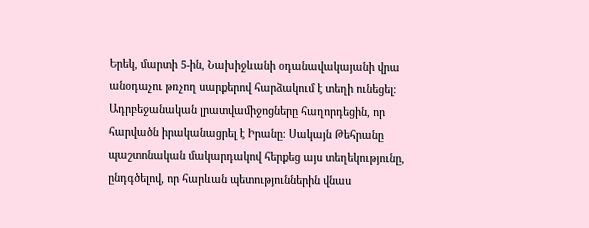Երեկ, մարտի 5-ին, Նախիջևանի օդանավակայանի վրա անօդաչու թռչող սարքերով հարձակում է տեղի ունեցել։ Ադրբեջանական լրատվամիջոցները հաղորդեցին, որ հարվածն իրականացրել է Իրանը։ Սակայն Թեհրանը պաշտոնական մակարդակով հերքեց այս տեղեկությունը, ընդգծելով, որ հարևան պետություններին վնաս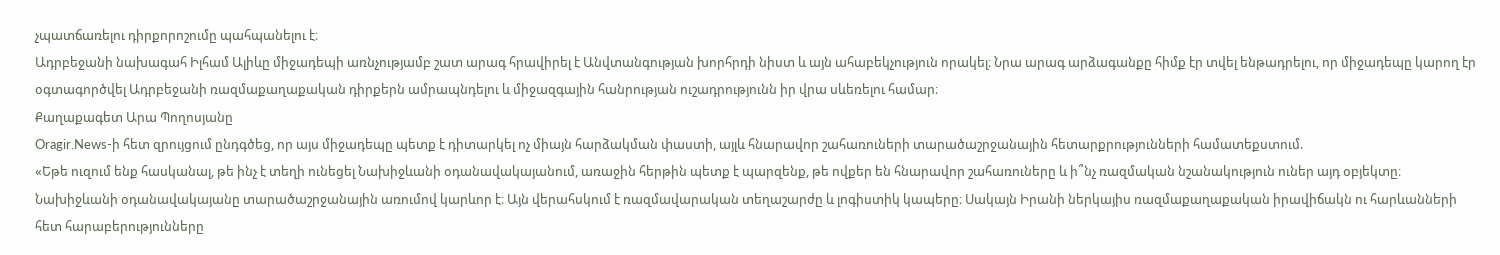չպատճառելու դիրքորոշումը պահպանելու է։
Ադրբեջանի նախագահ Իլհամ Ալիևը միջադեպի առնչությամբ շատ արագ հրավիրել է Անվտանգության խորհրդի նիստ և այն ահաբեկչություն որակել։ Նրա արագ արձագանքը հիմք էր տվել ենթադրելու, որ միջադեպը կարող էր օգտագործվել Ադրբեջանի ռազմաքաղաքական դիրքերն ամրապնդելու և միջազգային հանրության ուշադրությունն իր վրա սևեռելու համար։
Քաղաքագետ Արա Պողոսյանը
Oragir.News-ի հետ զրույցում ընդգծեց, որ այս միջադեպը պետք է դիտարկել ոչ միայն հարձակման փաստի, այլև հնարավոր շահառուների տարածաշրջանային հետարքրությունների համատեքստում.
«Եթե ուզում ենք հասկանալ, թե ինչ է տեղի ունեցել Նախիջևանի օդանավակայանում, առաջին հերթին պետք է պարզենք, թե ովքեր են հնարավոր շահառուները և ի՞նչ ռազմական նշանակություն ուներ այդ օբյեկտը։ Նախիջևանի օդանավակայանը տարածաշրջանային առումով կարևոր է։ Այն վերահսկում է ռազմավարական տեղաշարժը և լոգիստիկ կապերը։ Սակայն Իրանի ներկայիս ռազմաքաղաքական իրավիճակն ու հարևանների հետ հարաբերությունները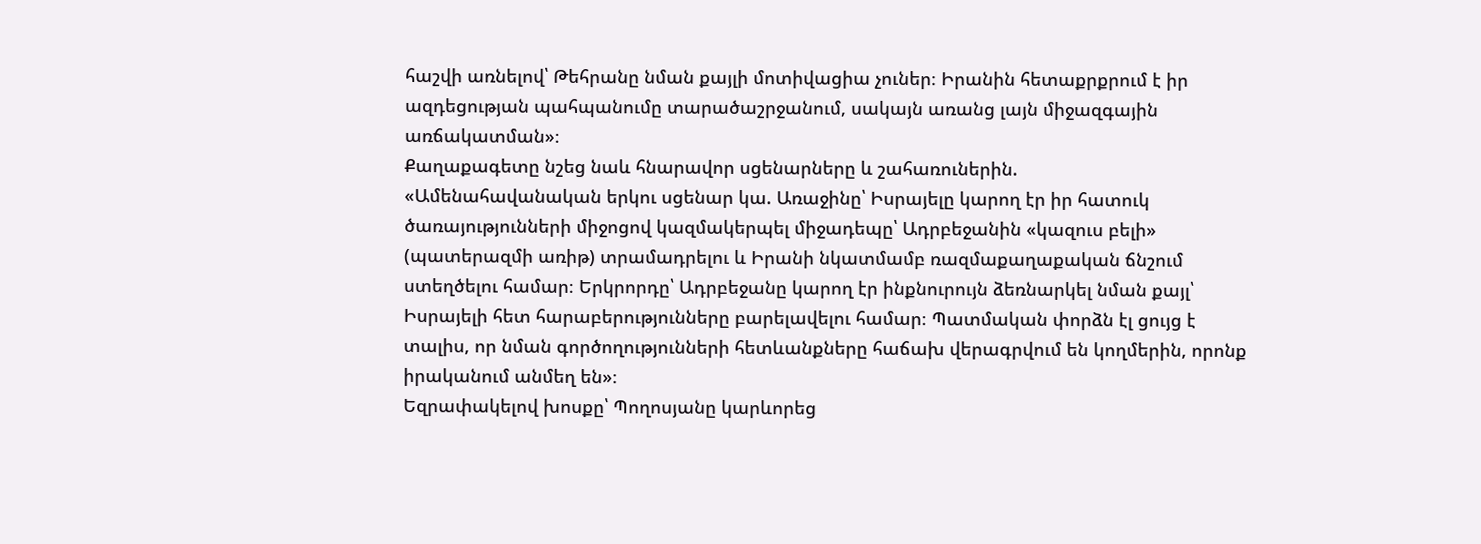հաշվի առնելով՝ Թեհրանը նման քայլի մոտիվացիա չուներ։ Իրանին հետաքրքրում է իր ազդեցության պահպանումը տարածաշրջանում, սակայն առանց լայն միջազգային առճակատման»։
Քաղաքագետը նշեց նաև հնարավոր սցենարները և շահառուներին.
«Ամենահավանական երկու սցենար կա. Առաջինը՝ Իսրայելը կարող էր իր հատուկ ծառայությունների միջոցով կազմակերպել միջադեպը՝ Ադրբեջանին «կազուս բելի» (պատերազմի առիթ) տրամադրելու և Իրանի նկատմամբ ռազմաքաղաքական ճնշում ստեղծելու համար։ Երկրորդը՝ Ադրբեջանը կարող էր ինքնուրույն ձեռնարկել նման քայլ՝ Իսրայելի հետ հարաբերությունները բարելավելու համար։ Պատմական փորձն էլ ցույց է տալիս, որ նման գործողությունների հետևանքները հաճախ վերագրվում են կողմերին, որոնք իրականում անմեղ են»։
Եզրափակելով խոսքը՝ Պողոսյանը կարևորեց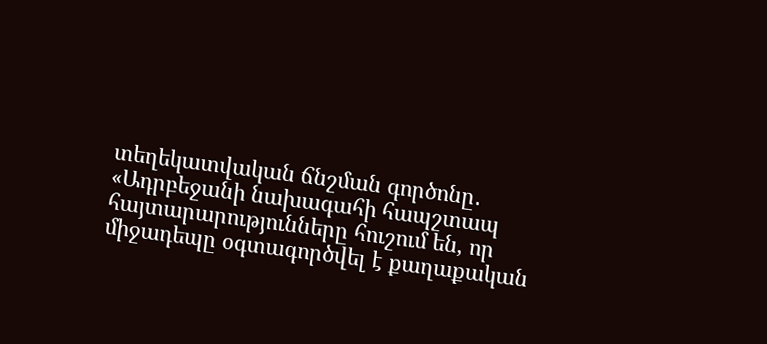տեղեկատվական ճնշման գործոնը․
«Ադրբեջանի նախագահի հապշտապ հայտարարությունները հուշում են, որ միջադեպը օգտագործվել է քաղաքական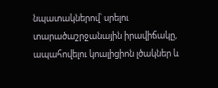նպատակներով՝ սրելու տարածաշրջանային իրավիճակը, ապահովելու կոալիցիոն լծակներ և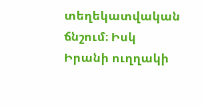տեղեկատվական ճնշում։ Իսկ Իրանի ուղղակի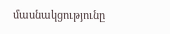մասնակցությունը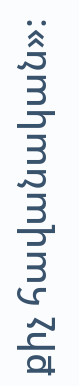քիչ հավանական»։